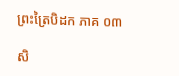ព្រះត្រៃបិដក ភាគ ០៣

សិ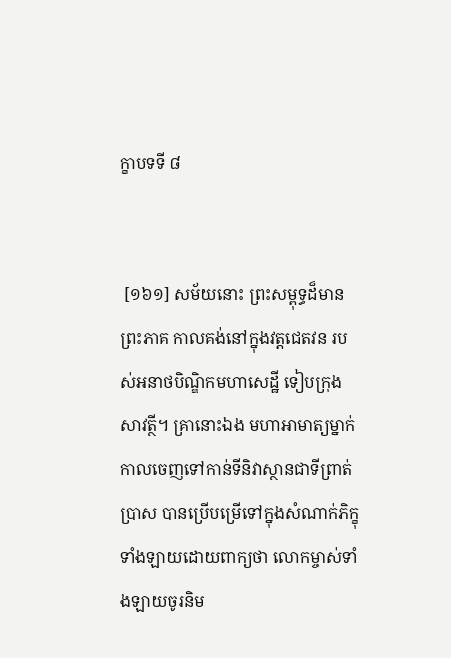ក្ខាបទទី ៨


 [១៦១] សម័យនោះ ព្រះសម្ពុទ្ធដ៏មានព្រះភាគ កាលគង់នៅក្នុងវត្ដជេតវន របស់អនាថបិណ្ឌិកមហាសេដ្ឋី ទៀបក្រុងសាវត្ថី។ គ្រានោះឯង មហាអាមាត្យម្នាក់ កាលចេញទៅកាន់ទីនិវាស្ថានជាទីព្រាត់ប្រាស បានប្រើបម្រើទៅក្នុងសំណាក់ភិក្ខុទាំងឡាយដោយពាក្យថា លោកម្ចាស់ទាំងឡាយចូរនិម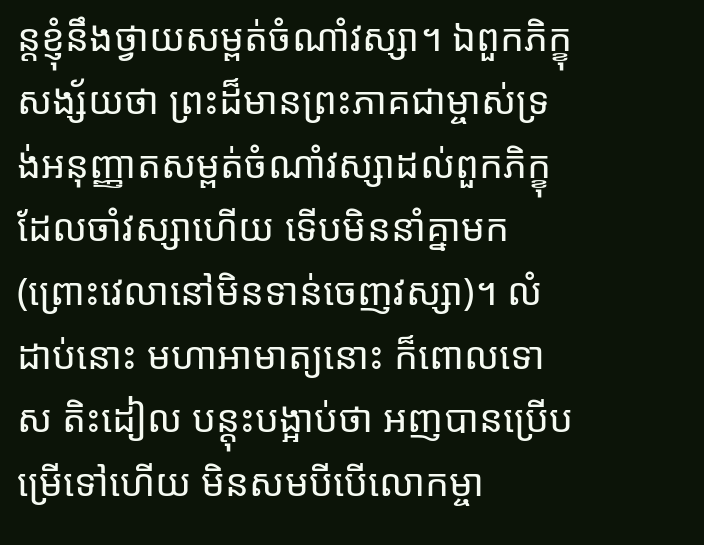ន្ដខ្ញុំនឹងថ្វាយសម្ពត់ចំណាំវស្សា។ ឯពួកភិក្ខុសង្ស័យថា ព្រះដ៏មានព្រះភាគជាម្ចាស់ទ្រង់អនុញ្ញាតសម្ពត់ចំណាំវស្សាដល់ពួកភិក្ខុដែលចាំវស្សាហើយ ទើបមិននាំគ្នាមក (ព្រោះវេលានៅមិនទាន់ចេញវស្សា)។ លំដាប់នោះ មហាអាមាត្យនោះ ក៏ពោលទោស តិះដៀល បន្ដុះបង្អាប់ថា អញបានប្រើបម្រើទៅហើយ មិនសមបីបើលោកម្ចា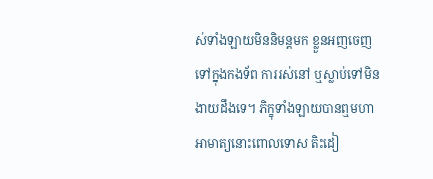ស់ទាំងឡាយមិននិមន្ដមក ខ្លួនអញចេញទៅក្នុងកងទ័ព ការរស់នៅ ឬស្លាប់ទៅមិនងាយដឹងទេ។ ភិក្ខុទាំងឡាយបានឮមហាអាមាត្យនោះពោលទោស តិះដៀ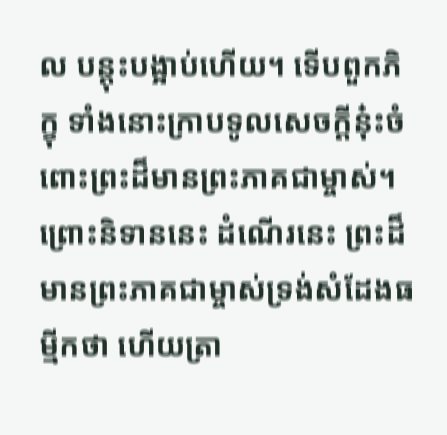ល បន្ដុះបង្អាប់ហើយ។ ទើបពួកភិក្ខុ ទាំងនោះក្រាបទូលសេចក្ដីនុ៎ះចំពោះព្រះដ៏មានព្រះភាគជាម្ចាស់។ ព្រោះនិទាននេះ ដំណើរនេះ ព្រះដ៏មានព្រះភាគជាម្ចាស់ទ្រង់សំដែងធម្មីកថា ហើយត្រា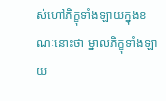ស់ហៅភិក្ខុទាំងឡាយក្នុងខណៈនោះថា ម្នាលភិក្ខុទាំងឡាយ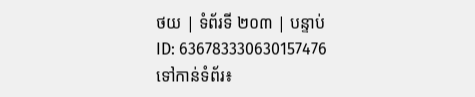ថយ | ទំព័រទី ២០៣ | បន្ទាប់
ID: 636783330630157476
ទៅកាន់ទំព័រ៖